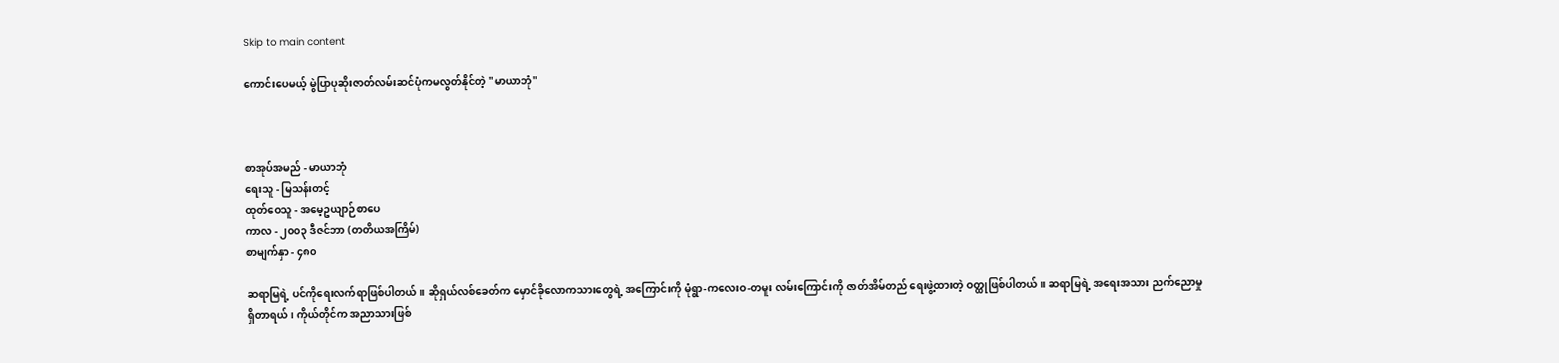Skip to main content

ကောင်းပေမယ့် မွဲပြာပုဆိုးဇာတ်လမ်းဆင်ပုံကမလွတ်နိုင်တဲ့ "မာယာဘုံ"



စာအုပ်အမည် - မာယာဘုံ
ရေးသူ - မြသန်းတင့်
ထုတ်ဝေသူ - အမေ့ဥယျာဉ်စာပေ
ကာလ - ၂၀၀၃ ဒီဇင်ဘာ (တတိယအကြိမ်)
စာမျက်နှာ - ၄၈၀

ဆရာမြရဲ့ ပင်ကိုရေးလက်ရာဖြစ်ပါတယ်။ ဆိုရှယ်လစ်ခေတ်က မှောင်ခိုလောကသားတွေရဲ့ အကြောင်းကို မုံရွာ-ကလေးဝ-တမူး လမ်းကြောင်းကို ဇာတ်အိမ်တည် ရေးဖွဲ့ထားတဲ့ ဝတ္ထုဖြစ်ပါတယ်။ ဆရာမြရဲ့ အရေးအသား ညက်ညောမှုရှိတာရယ်၊ ကိုယ်တိုင်က အညာသားဖြစ်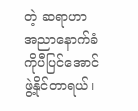တဲ့ ဆရာဟာ အညာနောက်ခံကိုပီပြင်အောင် ဖွဲ့နိုင်တာရယ်၊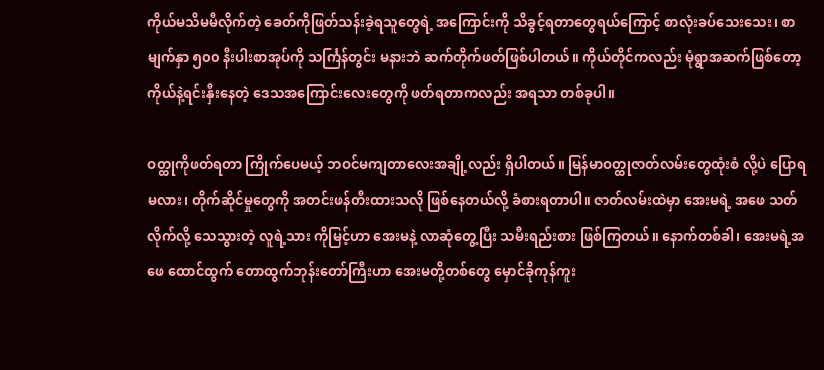ကိုယ်မသိမမီလိုက်တဲ့ ခေတ်ကိုဖြတ်သန်းခဲ့ရသူတွေရဲ့ အကြောင်းကို သိခွင့်ရတာတွေရယ်ကြောင့် စာလုံးခပ်သေးသေး၊ စာမျက်နှာ ၅၀၀ နီးပါးစာအုပ်ကို သင်္ကြန်တွင်း မနားဘဲ ဆက်တိုက်ဖတ်ဖြစ်ပါတယ်။ ကိုယ်တိုင်ကလည်း မုံရွာအဆက်ဖြစ်တော့ ကိုယ်နဲ့ရင်းနှီးနေတဲ့ ဒေသအကြောင်းလေးတွေကို ဖတ်ရတာကလည်း အရသာ တစ်ခုပါ။

ဝတ္ထုကိုဖတ်ရတာ ကြိုက်ပေမယ့် ဘဝင်မကျတာလေးအချို့လည်း ရှိပါတယ်။ မြန်မာဝတ္ထုဇာတ်လမ်းတွေထုံးစံ လို့ပဲ ပြောရမလား၊ တိုက်ဆိုင်မှုတွေကို အတင်းဖန်တီးထားသလို ဖြစ်နေတယ်လို့ ခံစားရတာပါ။ ဇာတ်လမ်းထဲမှာ အေးမရဲ့ အဖေ သတ်လိုက်လို့ သေသွားတဲ့ လူရဲ့သား ကိုမြင့်ဟာ အေးမနဲ့ လာဆုံတွေ့ပြီး သမီးရည်းစား ဖြစ်ကြတယ်။ နောက်တစ်ခါ၊ အေးမရဲ့အဖေ ထောင်ထွက် တောထွက်ဘုန်းတော်ကြီးဟာ အေးမတို့တစ်တွေ မှောင်ခိုကုန်ကူး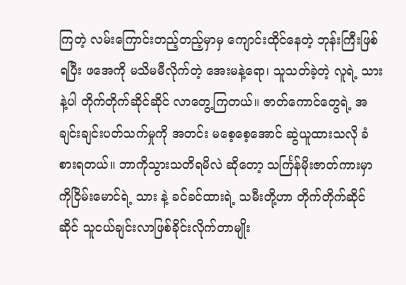ကြတဲ့ လမ်းကြောင်းတည့်တည့်မှာမှ ကျောင်းထိုင်နေတဲ့ ဘုန်းကြီးဖြစ်ရပြီး ဖအေကို မသိမမီလိုက်တဲ့ အေးမနဲ့ရော၊ သူသတ်ခဲ့တဲ့ လူရဲ့ သားနဲ့ပါ တိုက်တိုက်ဆိုင်ဆိုင် လာတွေ့ကြတယ်။ ဇာတ်ကောင်တွေရဲ့ အချင်းချင်းပတ်သက်မှုကို အတင်း မစေ့စေ့အောင် ဆွဲယူထားသလို ခံစားရတယ်။ ဘာကိုသွားသတိရမိလဲ ဆိုတော့ သင်္ကြန်မိုးဇာတ်ကားမှာ ကိုငြိမ်းမောင်ရဲ့ သား နဲ့ ခင်ခင်ထားရဲ့ သမီးတို့ဟာ တိုက်တိုက်ဆိုင်ဆိုင် သူငယ်ချင်းလာဖြစ်ခိုင်းလိုက်တာမျိုး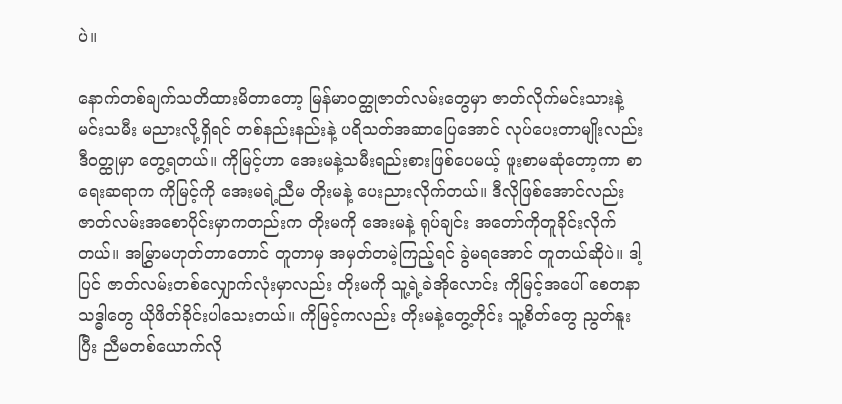ပဲ။

နောက်တစ်ချက်သတိထားမိတာတော့ မြန်မာဝတ္ထုဇာတ်လမ်းတွေမှာ ဇာတ်လိုက်မင်းသားနဲ့မင်းသမီး မညားလို့ရှိရင် တစ်နည်းနည်းနဲ့ ပရိသတ်အဆာပြေအောင် လုပ်ပေးတာမျိုးလည်း ဒီဝတ္ထုမှာ တွေ့ရတယ်။ ကိုမြင့်ဟာ အေးမနဲ့သမီးရည်းစားဖြစ်ပေမယ့် ဖူးစာမဆုံတော့ကာ စာရေးဆရာက ကိုမြင့်ကို အေးမရဲ့ညီမ တိုးမနဲ့ ပေးညားလိုက်တယ်။ ဒီလိုဖြစ်အောင်လည်း ဇာတ်လမ်းအစောပိုင်းမှာကတည်းက တိုးမကို အေးမနဲ့ ရုပ်ချင်း အတော်ကိုတူခိုင်းလိုက်တယ်။ အမြွှာမဟုတ်တာတောင် တူတာမှ အမှတ်တမဲ့ကြည့်ရင် ခွဲမရအောင် တူတယ်ဆိုပဲ။ ဒါ့ပြင် ဇာတ်လမ်းတစ်လျှောက်လုံးမှာလည်း တိုးမကို သူ့ရဲ့ခဲအိုလောင်း ကိုမြင့်အပေါ် စေတနာ သဒ္ဓါတွေ ယိုဖိတ်ခိုင်းပါသေးတယ်။ ကိုမြင့်ကလည်း တိုးမနဲ့တွေ့တိုင်း သူ့စိတ်တွေ ညွတ်နူးပြီး ညီမတစ်ယောက်လို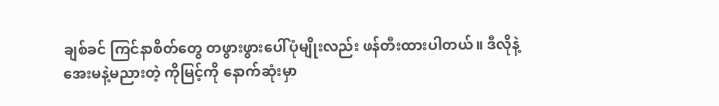ချစ်ခင် ကြင်နာစိတ်တွေ တဖွားဖွားပေါ်ပုံမျိုးလည်း ဖန်တီးထားပါတယ်။ ဒီလိုနဲ့ အေးမနဲ့မညားတဲ့ ကိုမြင့်ကို နောက်ဆုံးမှာ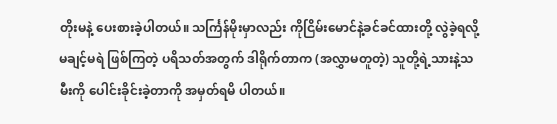တိုးမနဲ့ ပေးစားခဲ့ပါတယ်။ သင်္ကြန်မိုးမှာလည်း ကိုငြိမ်းမောင်နဲ့ခင်ခင်ထားတို့ လွဲခဲ့ရလို့ မချင့်မရဲ ဖြစ်ကြတဲ့ ပရိသတ်အတွက် ဒါရိုက်တာက (အလွှာမတူတဲ့) သူတို့ရဲ့သားနဲ့သမီးကို ပေါင်းခိုင်းခဲ့တာကို အမှတ်ရမိ ပါတယ်။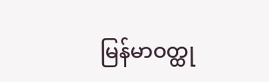မြန်မာဝတ္ထု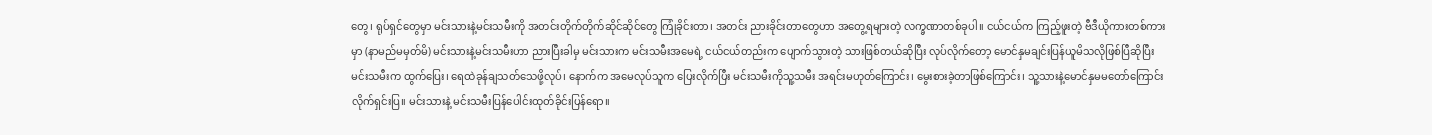တွေ၊ ရုပ်ရှင်တွေမှာ မင်းသားနဲ့မင်းသမီးကို အတင်းတိုက်တိုက်ဆိုင်ဆိုင်တွေ ကြုံခိုင်းတာ၊ အတင်း ညားခိုင်းတာတွေဟာ အတွေ့ရများတဲ့ လက္ခဏာတစ်ခုပါ။ ငယ်ငယ်က ကြည့်ဖူးတဲ့ ဗီဒီယိုကားတစ်ကားမှာ (နာမည်မမှတ်မိ) မင်းသားနဲ့မင်းသမီးဟာ ညားပြီးခါမှ မင်းသားက မင်းသမီးအမေရဲ့ ငယ်ငယ်တည်းက ပျောက်သွားတဲ့ သားဖြစ်တယ်ဆိုပြီး လုပ်လိုက်တော့ မောင်နှမချင်းပြန်ယူမိသလိုဖြစ်ပြီဆိုပြီး မင်းသမီးက ထွက်ပြေး၊ ရေထဲခုန်ချသတ်သေဖို့လုပ်၊ နောက်က အမေလုပ်သူက ပြေးလိုက်ပြီး မင်းသမီးကိုသူ့သမီး အရင်းမဟုတ်ကြောင်း၊ မွေးစားခဲ့တာဖြစ်ကြောင်း၊ သူ့သားနဲ့မောင်နှမမတော်ကြောင်း လိုက်ရှင်းပြ။ မင်းသားနဲ့ မင်းသမီးပြန်ပေါင်းထုတ်ခိုင်းပြန်ရော။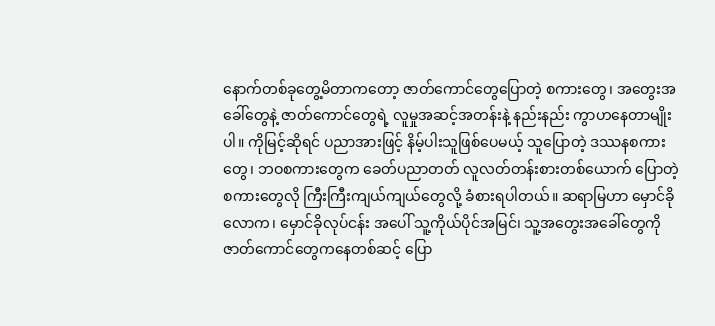နောက်တစ်ခုတွေ့မိတာကတော့ ဇာတ်ကောင်တွေပြောတဲ့ စကားတွေ၊ အတွေးအခေါ်တွေနဲ့ ဇာတ်ကောင်တွေရဲ့ လူမှုအဆင့်အတန်းနဲ့ နည်းနည်း ကွာဟနေတာမျိုးပါ။ ကိုမြင့်ဆိုရင် ပညာအားဖြင့် နိမ့်ပါးသူဖြစ်ပေမယ့် သူပြောတဲ့ ဒဿနစကားတွေ၊ ဘဝစကားတွေက ခေတ်ပညာတတ် လူလတ်တန်းစားတစ်ယောက် ပြောတဲ့ စကားတွေလို ကြီးကြီးကျယ်ကျယ်တွေလို့ ခံစားရပါတယ်။ ဆရာမြဟာ မှောင်ခိုလောက၊ မှောင်ခိုလုပ်ငန်း အပေါ် သူ့ကိုယ်ပိုင်အမြင်၊ သူ့အတွေးအခေါ်တွေကို ဇာတ်ကောင်တွေကနေတစ်ဆင့် ပြော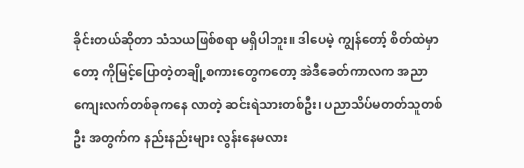ခိုင်းတယ်ဆိုတာ သံသယဖြစ်စရာ မရှိပါဘူး။ ဒါပေမဲ့ ကျွန်တော့် စိတ်ထဲမှာတော့ ကိုမြင့်ပြောတဲ့တချို့စကားတွေကတော့ အဲဒီခေတ်ကာလက အညာကျေးလက်တစ်ခုကနေ လာတဲ့ ဆင်းရဲသားတစ်ဦး၊ ပညာသိပ်မတတ်သူတစ်ဦး အတွက်က နည်းနည်းများ လွန်းနေမလား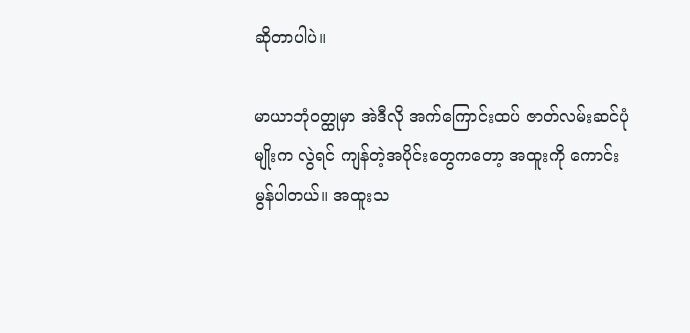ဆိုတာပါပဲ။

မာယာဘုံဝတ္ထုမှာ အဲဒီလို အက်ကြောင်းထပ် ဇာတ်လမ်းဆင်ပုံမျိုးက လွဲရင် ကျန်တဲ့အပိုင်းတွေကတော့ အထူးကို ကောင်းမွန်ပါတယ်။ အထူးသ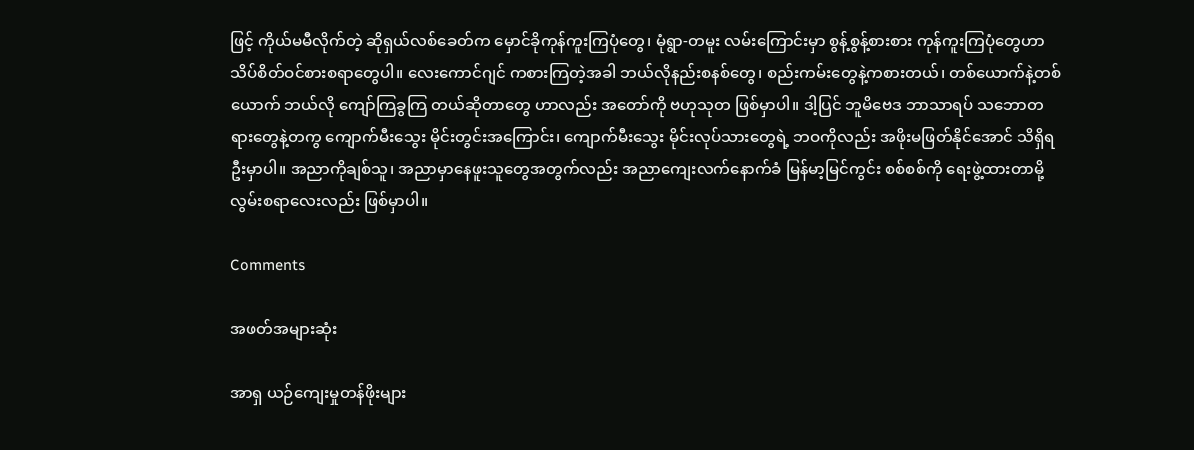ဖြင့် ကိုယ်မမီလိုက်တဲ့ ဆိုရှယ်လစ်ခေတ်က မှောင်ခိုကုန်ကူးကြပုံတွေ၊ မုံရွာ-တမူး လမ်းကြောင်းမှာ စွန့်စွန့်စားစား ကုန်ကူးကြပုံတွေဟာ သိပ်စိတ်ဝင်စားစရာတွေပါ။ လေးကောင်ဂျင် ကစားကြတဲ့အခါ ဘယ်လိုနည်းစနစ်တွေ၊ စည်းကမ်းတွေနဲ့ကစားတယ်၊ တစ်ယောက်နဲ့တစ်ယောက် ဘယ်လို ကျော်ကြခွကြ တယ်ဆိုတာတွေ ဟာလည်း အတော်ကို ဗဟုသုတ ဖြစ်မှာပါ။ ဒါ့ပြင် ဘူမိဗေဒ ဘာသာရပ် သဘောတရားတွေနဲ့တကွ ကျောက်မီးသွေး မိုင်းတွင်းအကြောင်း၊ ကျောက်မီးသွေး မိုင်းလုပ်သားတွေရဲ့ ဘဝကိုလည်း အဖိုးမဖြတ်နိုင်အောင် သိရှိရဦးမှာပါ။ အညာကိုချစ်သူ၊ အညာမှာနေဖူးသူတွေအတွက်လည်း အညာကျေးလက်နောက်ခံ မြန်မာ့မြင်ကွင်း စစ်စစ်ကို ရေးဖွဲ့ထားတာမို့ လွမ်းစရာလေးလည်း ဖြစ်မှာပါ။

Comments

အဖတ်အများဆုံး

အာရှ ယဉ်ကျေးမှုတန်ဖိုးများ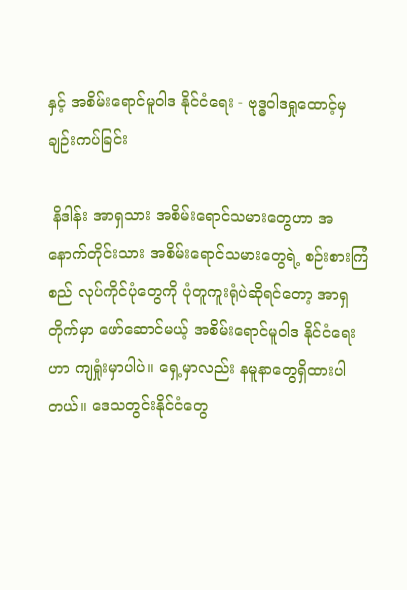နှင့် အစိမ်းရောင်မူဝါဒ နိုင်ငံရေး - ဗုဒ္ဓဝါဒရှုထောင့်မှချဉ်းကပ်ခြင်း

 နိဒါန်း အာရှသား အစိမ်းရောင်သမားတွေဟာ အနောက်တိုင်းသား အစိမ်းရောင်သမားတွေရဲ့ စဉ်းစားကြံစည် လုပ်ကိုင်ပုံတွေကို ပုံတူကူးရုံပဲဆိုရင်တော့ အာရှတိုက်မှာ ဖော်ဆောင်မယ့် အစိမ်းရောင်မူဝါဒ နိုင်ငံရေးဟာ ကျရှုံးမှာပါပဲ။ ရှေ့မှာလည်း နမူနာတွေရှိထားပါတယ်။ ဒေသတွင်းနိုင်ငံတွေ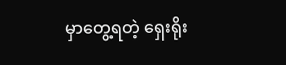မှာတွေ့ရတဲ့ ရှေးရိုး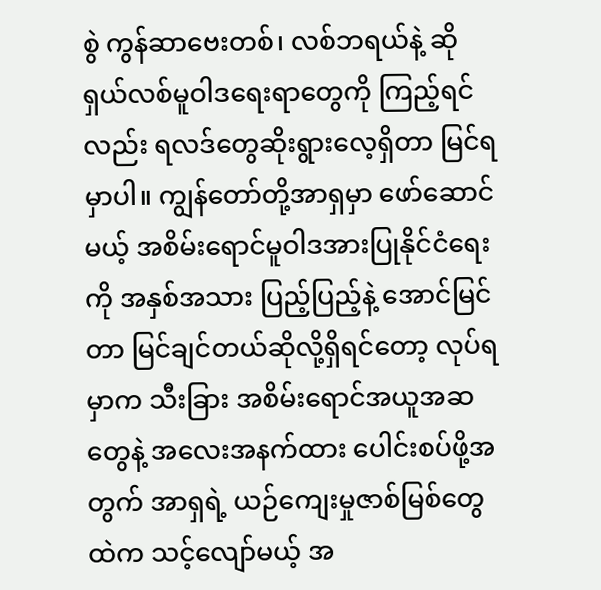စွဲ ကွန်ဆာဗေးတစ်၊ လစ်ဘရယ်နဲ့ ဆိုရှယ်လစ်မူဝါဒရေးရာတွေကို ကြည့်ရင်လည်း ရလဒ်တွေဆိုးရွားလေ့ရှိတာ မြင်ရမှာပါ။ ကျွန်တော်တို့အာရှမှာ ဖော်ဆောင်မယ့် အစိမ်းရောင်မူဝါဒအားပြုနိုင်ငံရေးကို အနှစ်အသား ပြည့်ပြည့်နဲ့ အောင်မြင်တာ မြင်ချင်တယ်ဆိုလို့ရှိရင်တော့ လုပ်ရမှာက သီးခြား အစိမ်းရောင်အယူအဆတွေနဲ့ အလေးအနက်ထား ပေါင်းစပ်ဖို့အတွက် အာရှရဲ့ ယဉ်ကျေးမှုဇာစ်မြစ်တွေထဲက သင့်လျော်မယ့် အ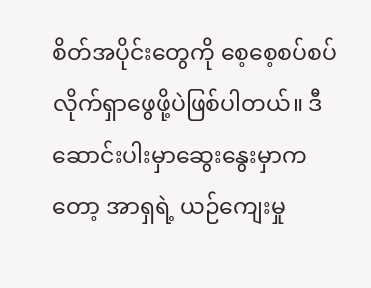စိတ်အပိုင်းတွေကို စေ့စေ့စပ်စပ် လိုက်ရှာဖွေဖို့ပဲဖြစ်ပါတယ်။ ဒီ ဆောင်းပါးမှာဆွေးနွေးမှာကတော့ အာရှရဲ့ ယဉ်ကျေးမှု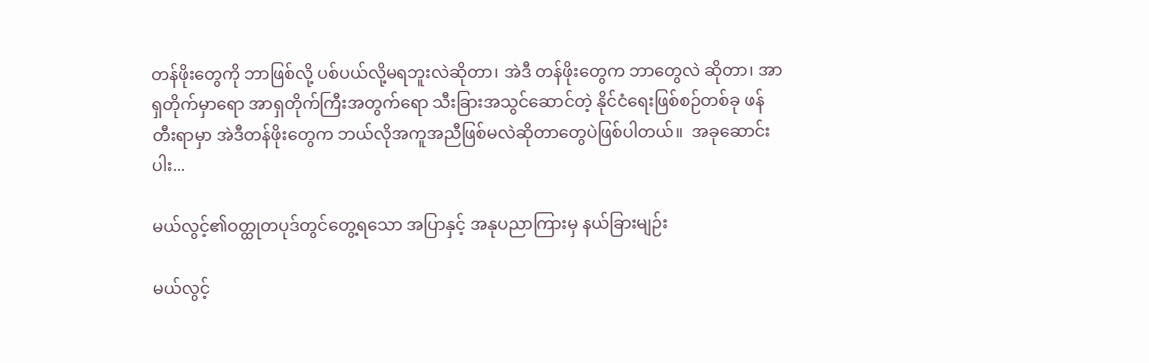တန်ဖိုးတွေကို ဘာဖြစ်လို့ ပစ်ပယ်လို့မရဘူးလဲဆိုတာ၊ အဲဒီ တန်ဖိုးတွေက ဘာတွေလဲ ဆိုတာ၊ အာရှတိုက်မှာရော အာရှတိုက်ကြီးအတွက်ရော သီးခြားအသွင်ဆောင်တဲ့ နိုင်ငံရေးဖြစ်စဉ်တစ်ခု ဖန်တီးရာမှာ အဲဒီတန်ဖိုးတွေက ဘယ်လိုအကူအညီဖြစ်မလဲဆိုတာတွေပဲဖြစ်ပါတယ်။  အခုဆောင်းပါး...

မယ်လွင့်၏ဝတ္ထုတပုဒ်တွင်တွေ့ရသော အပြာနှင့် အနုပညာကြားမှ နယ်ခြားမျဉ်း

မယ်လွင့်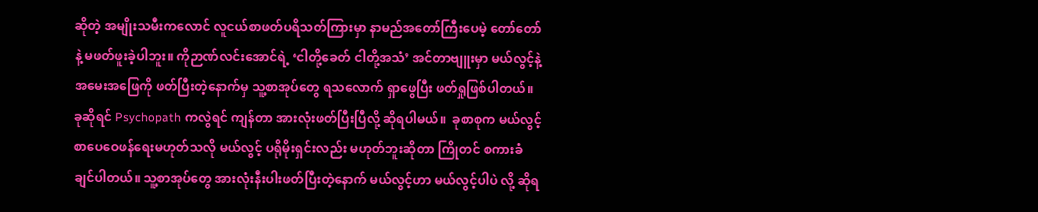ဆိုတဲ့ အမျိုးသမီးကလောင် လူငယ်စာဖတ်ပရိသတ်ကြားမှာ နာမည်အတော်ကြီးပေမဲ့ တော်တော်နဲ့ မဖတ်ဖူးခဲ့ပါဘူး။ ကိုဉာဏ်လင်းအောင်ရဲ့ ‘ငါတို့ခေတ် ငါတို့အသံ’ အင်တာဗျူးမှာ မယ်လွင့်နဲ့အမေးအဖြေကို ဖတ်ပြီးတဲ့နောက်မှ သူ့စာအုပ်တွေ ရသလောက် ရှာဖွေပြီး ဖတ်ရှုဖြစ်ပါတယ်။ ခုဆိုရင် Psychopath ကလွဲရင် ကျန်တာ အားလုံးဖတ်ပြီးပြီလို့ ဆိုရပါမယ်။  ခုစာစုက မယ်လွင့် စာပေဝေဖန်ရေးမဟုတ်သလို မယ်လွင့် ပရိုမိုးရှင်းလည်း မဟုတ်ဘူးဆိုတာ ကြိုတင် စကားခံချင်ပါတယ်။ သူ့စာအုပ်တွေ အားလုံးနီးပါးဖတ်ပြီးတဲ့နောက် မယ်လွင့်ဟာ မယ်လွင့်ပါပဲ လို့ ဆိုရ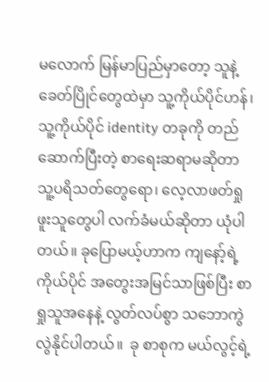မလောက် မြန်မာပြည်မှာတော့ သူနဲ့ခေတ်ပြိုင်တွေထဲမှာ သူ့ကိုယ်ပိုင်ဟန်၊ သူ့ကိုယ်ပိုင် identity တခုကို တည်ဆောက်ပြီးတဲ့ စာရေးဆရာမဆိုတာ သူ့ပရိသတ်တွေရော၊ လေ့လာဖတ်ရှုဖူးသူတွေပါ လက်ခံမယ်ဆိုတာ ယုံပါတယ်။ ခုပြောမယ့်ဟာက ကျနော့်ရဲ့ ကိုယ်ပိုင် အတွေးအမြင်သာဖြစ်ပြီး စာရှုသူအနေနဲ့ လွတ်လပ်စွာ သဘောကွဲလွဲနိုင်ပါတယ်။  ခု စာစုက မယ်လွင့်ရဲ့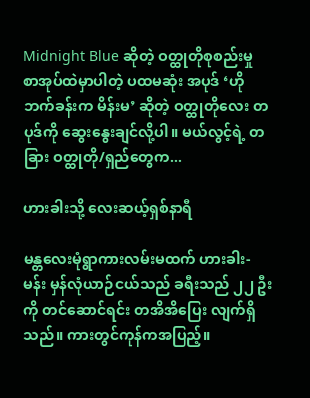Midnight Blue ဆိုတဲ့ ဝတ္ထုတိုစုစည်းမှု စာအုပ်ထဲမှာပါတဲ့ ပထမဆုံး အပုဒ် ‘ဟိုဘက်ခန်းက မိန်းမ’ ဆိုတဲ့ ဝတ္ထုတိုလေး တပုဒ်ကို ဆွေးနွေးချင်လို့ပါ။ မယ်လွင့်ရဲ့ တခြား ဝတ္ထုတို/ရှည်တွေက...

ဟားခါးသို့ လေးဆယ့်ရှစ်နာရီ

မန္တလေးမုံရွာကားလမ်းမထက် ဟားခါး-မန်း မှန်လုံယာဉ်ငယ်သည် ခရီးသည် ၂၂ ဦးကို တင်ဆောင်ရင်း တအိအိပြေး လျက်ရှိသည်။ ကားတွင်ကုန်ကအပြည့်။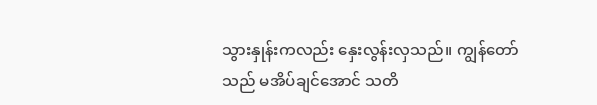သွားနှုန်းကလည်း နှေးလွန်းလှသည်။ ကျွန်တော်သည် မအိပ်ချင်အောင် သတိ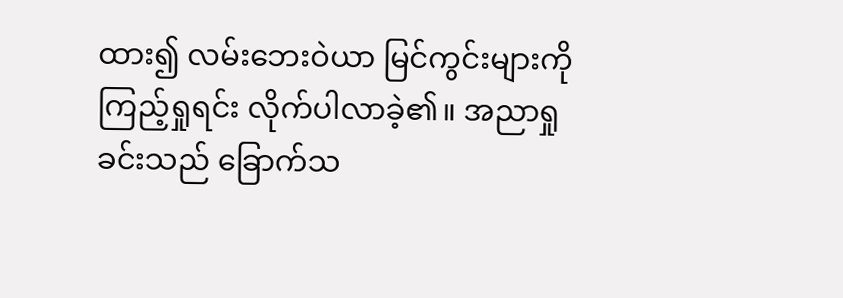ထား၍ လမ်းဘေးဝဲယာ မြင်ကွင်းများကို ကြည့်ရှုရင်း လိုက်ပါလာခဲ့၏။ အညာရှုခင်းသည် ခြောက်သ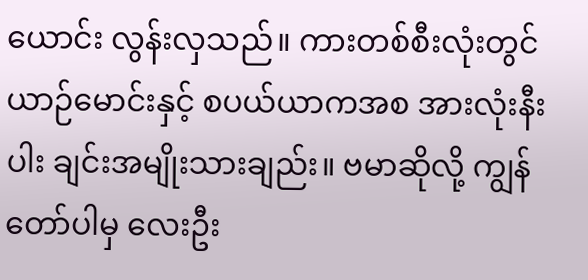ယောင်း လွန်းလှသည်။ ကားတစ်စီးလုံးတွင် ယာဉ်မောင်းနှင့် စပယ်ယာကအစ အားလုံးနီးပါး ချင်းအမျိုးသားချည်း။ ဗမာဆိုလို့ ကျွန်တော်ပါမှ လေးဦး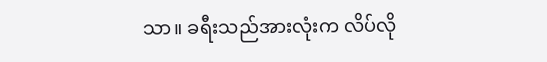သာ။ ခရီးသည်အားလုံးက လိပ်လို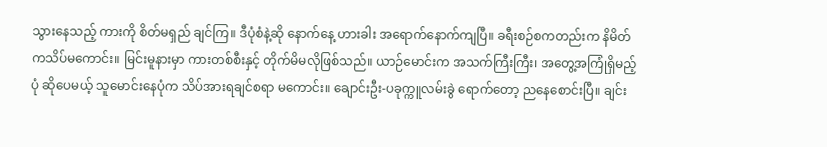သွားနေသည့် ကားကို စိတ်မရှည် ချင်ကြ။ ဒီပုံစံနဲ့ဆို နောက်နေ့ ဟားခါး အရောက်နောက်ကျပြီ။ ခရီးစဉ်စကတည်းက နိမိတ်ကသိပ်မကောင်း။ မြင်းမူနားမှာ ကားတစ်စီးနှင့် တိုက်မိမလိုဖြစ်သည်။ ယာဉ်မောင်းက အသက်ကြီးကြီး၊ အတွေ့အကြုံရှိမည့်ပုံ ဆိုပေမယ့် သူမောင်းနေပုံက သိပ်အားရချင်စရာ မကောင်း။ ချောင်းဦး-ပခုက္ကူလမ်းခွဲ ရောက်တော့ ညနေစောင်းပြီ။ ချင်း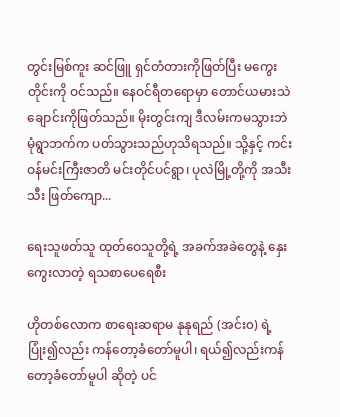တွင်းမြစ်ကူး ဆင်ဖြူ ရှင်တံတားကိုဖြတ်ပြီး မကွေးတိုင်းကို ဝင်သည်။ နေဝင်ရီတရောမှာ တောင်ယမားသဲချောင်းကိုဖြတ်သည်။ မိုးတွင်းကျ ဒီလမ်းကမသွားဘဲ မုံရွာဘက်က ပတ်သွားသည်ဟုသိရသည်။ သို့နှင့် ကင်းဝန်မင်းကြီးဇာတိ မင်းတိုင်ပင်ရွာ၊ ပုလဲမြို့တို့ကို အသီးသီး ဖြတ်ကျော...

ရေးသူဖတ်သူ ထုတ်ဝေသူတို့ရဲ့ အခက်အခဲတွေနဲ့ နှေးကွေးလာတဲ့ ရသစာပေရေစီး

ဟိုတစ်လောက စာရေးဆရာမ နုနုရည် (အင်း၀) ရဲ့ ပြုံး၍လည်း ကန်တော့ခံတော်မူပါ၊ ရယ်၍လည်းကန်တော့ခံတော်မူပါ ဆိုတဲ့ ပင်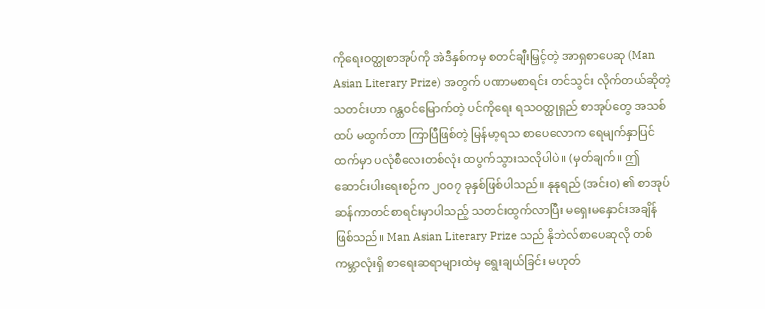ကိုရေးဝတ္ထုစာအုပ်ကို အဲဒီနှစ်ကမှ စတင်ချီးမြှင့်တဲ့ အာရှစာပေဆု (Man Asian Literary Prize) အတွက် ပဏာမစာရင်း တင်သွင်း လိုက်တယ်ဆိုတဲ့ သတင်းဟာ ဂန္ထဝင်မြောက်တဲ့ ပင်ကိုရေး ရသဝတ္ထုရှည် စာအုပ်တွေ အသစ်ထပ် မထွက်တာ ကြာပြီဖြစ်တဲ့ မြန်မာ့ရသ စာပေလောက ရေမျက်နှာပြင်ထက်မှာ ပလုံစီလေးတစ်လုံး ထပွက်သွားသလိုပါပဲ။ (မှတ်ချက်။ ဤဆောင်းပါးရေးစဉ်က ၂၀၀၇ ခုနှစ်ဖြစ်ပါသည်။ နုနုရည် (အင်း၀) ၏ စာအုပ် ဆန်ကာတင်စာရင်းမှာပါသည့် သတင်းထွက်လာပြီး မရှေးမနှောင်းအချိန် ဖြစ်သည်။ Man Asian Literary Prize သည် နိုဘဲလ်စာပေဆုလို တစ်ကမ္ဘာလုံးရှိ စာရေးဆရာများထဲမှ ရွေးချယ်ခြင်း မဟုတ်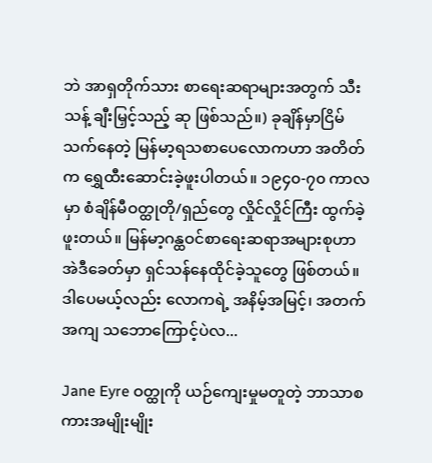ဘဲ အာရှတိုက်သား စာရေးဆရာများအတွက် သီးသန့် ချီးမြှင့်သည့် ဆု ဖြစ်သည်။) ခုချိန်မှာငြိမ်သက်နေတဲ့ မြန်မာ့ရသစာပေလောကဟာ အတိတ်က ရွှေထီးဆောင်းခဲ့ဖူးပါတယ်။ ၁၉၄၀-၇၀ ကာလမှာ စံချိန်မီဝတ္ထုတို/ရှည်တွေ လှိုင်လှိုင်ကြီး ထွက်ခဲ့ဖူးတယ်။ မြန်မာ့ဂန္ထဝင်စာရေးဆရာအများစုဟာ အဲဒီခေတ်မှာ ရှင်သန်နေထိုင်ခဲ့သူတွေ ဖြစ်တယ်။ ဒါပေမယ့်လည်း လောကရဲ့ အနိမ့်အမြင့်၊ အတက်အကျ သဘောကြောင့်ပဲလ...

Jane Eyre ဝတ္ထုကို ယဉ်ကျေးမှုမတူတဲ့ ဘာသာစကားအမျိုးမျိုး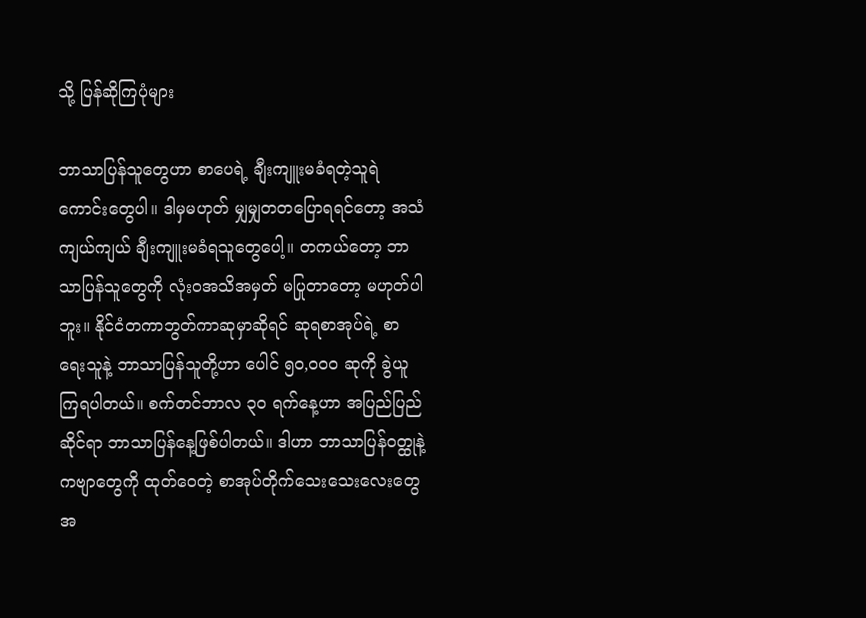သို့ ပြန်ဆိုကြပုံများ

ဘာသာပြန်သူတွေဟာ စာပေရဲ့ ချီးကျူးမခံရတဲ့သူရဲကောင်းတွေပါ။ ဒါမှမဟုတ် မျှမျှတတပြောရရင်တော့ အသံကျယ်ကျယ် ချီးကျူးမခံရသူတွေပေါ့။ တကယ်တော့ ဘာသာပြန်သူတွေကို လုံးဝအသိအမှတ် မပြုတာတော့ မဟုတ်ပါဘူး။ နိုင်ငံတကာဘွတ်ကာဆုမှာဆိုရင် ဆုရစာအုပ်ရဲ့ စာရေးသူနဲ့ ဘာသာပြန်သူတို့ဟာ ပေါင် ၅၀,၀၀၀ ဆုကို ခွဲယူကြရပါတယ်။ စက်တင်ဘာလ ၃၀ ရက်နေ့ဟာ အပြည်ပြည်ဆိုင်ရာ ဘာသာပြန်နေ့ဖြစ်ပါတယ်။ ဒါဟာ ဘာသာပြန်ဝတ္ထုနဲ့ ကဗျာတွေကို ထုတ်ဝေတဲ့ စာအုပ်တိုက်သေးသေးလေးတွေအ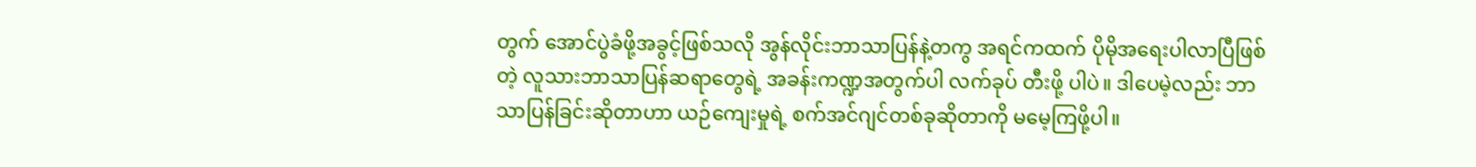တွက် အောင်ပွဲခံဖို့အခွင့်ဖြစ်သလို အွန်လိုင်းဘာသာပြန်နဲ့တကွ အရင်ကထက် ပိုမိုအရေးပါလာပြီဖြစ်တဲ့ လူသားဘာသာပြန်ဆရာတွေရဲ့ အခန်းကဏ္ဍအတွက်ပါ လက်ခုပ် တီးဖို့ ပါပဲ။ ဒါပေမဲ့လည်း ဘာသာပြန်ခြင်းဆိုတာဟာ ယဉ်ကျေးမှုရဲ့ စက်အင်ဂျင်တစ်ခုဆိုတာကို မမေ့ကြဖို့ပါ။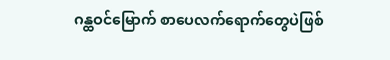ဂန္ထဝင်မြောက် စာပေလက်ရောက်တွေပဲဖြစ်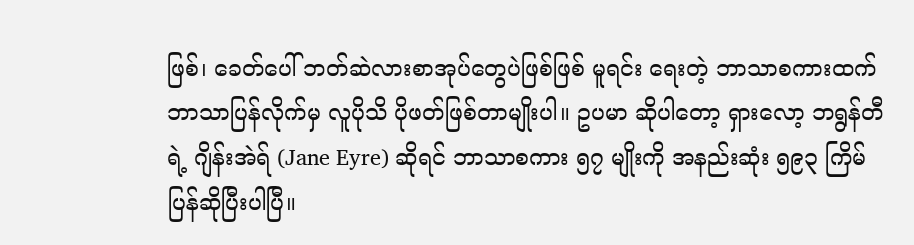ဖြစ်၊ ခေတ်ပေါ် ဘတ်ဆဲလားစာအုပ်တွေပဲဖြစ်ဖြစ် မူရင်း ရေးတဲ့ ဘာသာစကားထက် ဘာသာပြန်လိုက်မှ လူပိုသိ ပိုဖတ်ဖြစ်တာမျိုးပါ။ ဥပမာ ဆိုပါတော့ ရှားလော့ ဘရွန်တီရဲ့ ဂျိန်းအဲရ် (Jane Eyre) ဆိုရင် ဘာသာစကား ၅၇ မျိုးကို အနည်းဆုံး ၅၉၃ ကြိမ် ပြန်ဆိုပြီးပါပြီ။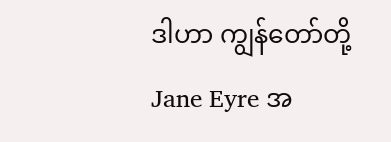ဒါဟာ ကျွန်တော်တို့ Jane Eyre အ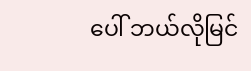ပေါ် ဘယ်လိုမြင်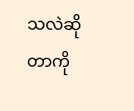သလဲဆိုတာကို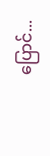ပြောင်...